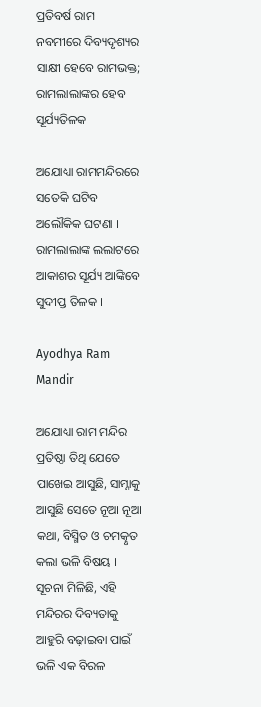ପ୍ରତିବର୍ଷ ରାମ ନବମୀରେ ଦିବ୍ୟଦୃଶ୍ୟର ସାକ୍ଷୀ ହେବେ ରାମଭକ୍ତ; ରାମଲାଲାଙ୍କର ହେବ ସୂର୍ଯ୍ୟତିଳକ

ଅଯୋଧ୍ୟା ରାମମନ୍ଦିରରେ ସତେକି ଘଟିବ ଅଲୌକିକ ଘଟଣା । ରାମଲାଲାଙ୍କ ଲଲାଟରେ ଆକାଶର ସୂର୍ଯ୍ୟ ଆଙ୍କିବେ ସୁଦୀପ୍ତ ତିଳକ ।

Ayodhya Ram Mandir

ଅଯୋଧ୍ୟା ରାମ ମନ୍ଦିର ପ୍ରତିଷ୍ଠା ତିଥି ଯେତେ ପାଖେଇ ଆସୁଛି, ସାମ୍ନାକୁ ଆସୁଛି ସେତେ ନୂଆ ନୂଆ କଥା, ବିସ୍ମିତ ଓ ଚମତ୍କୃତ କଲା ଭଳି ବିଷୟ । ସୂଚନା ମିଳିଛି, ଏହି ମନ୍ଦିରର ଦିବ୍ୟତାକୁ ଆହୁରି ବଢ଼ାଇବା ପାଇଁ ଭଳି ଏକ ବିରଳ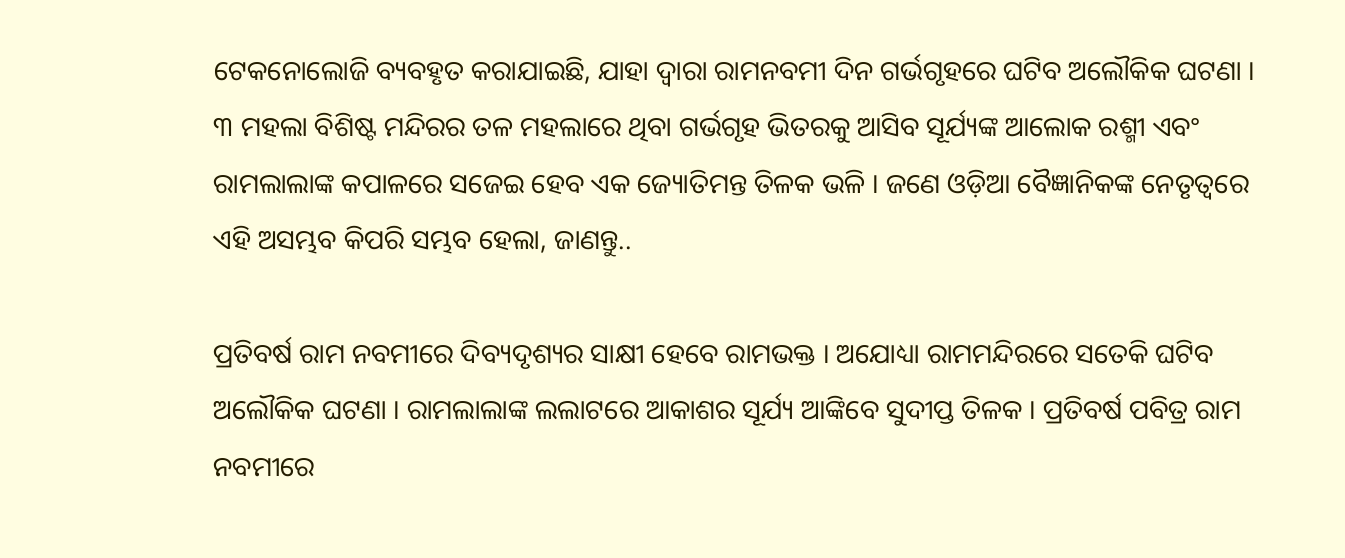ଟେକନୋଲୋଜି ବ୍ୟବହୃତ କରାଯାଇଛି, ଯାହା ଦ୍ୱାରା ରାମନବମୀ ଦିନ ଗର୍ଭଗୃହରେ ଘଟିବ ଅଲୌକିକ ଘଟଣା । ୩ ମହଲା ବିଶିଷ୍ଟ ମନ୍ଦିରର ତଳ ମହଲାରେ ଥିବା ଗର୍ଭଗୃହ ଭିତରକୁ ଆସିବ ସୂର୍ଯ୍ୟଙ୍କ ଆଲୋକ ରଶ୍ମୀ ଏବଂ ରାମଲାଲାଙ୍କ କପାଳରେ ସଜେଇ ହେବ ଏକ ଜ୍ୟୋତିମନ୍ତ ତିଳକ ଭଳି । ଜଣେ ଓଡ଼ିଆ ବୈଜ୍ଞାନିକଙ୍କ ନେତୃତ୍ୱରେ ଏହି ଅସମ୍ଭବ କିପରି ସମ୍ଭବ ହେଲା, ଜାଣନ୍ତୁ..

ପ୍ରତିବର୍ଷ ରାମ ନବମୀରେ ଦିବ୍ୟଦୃଶ୍ୟର ସାକ୍ଷୀ ହେବେ ରାମଭକ୍ତ । ଅଯୋଧ୍ୟା ରାମମନ୍ଦିରରେ ସତେକି ଘଟିବ ଅଲୌକିକ ଘଟଣା । ରାମଲାଲାଙ୍କ ଲଲାଟରେ ଆକାଶର ସୂର୍ଯ୍ୟ ଆଙ୍କିବେ ସୁଦୀପ୍ତ ତିଳକ । ପ୍ରତିବର୍ଷ ପବିତ୍ର ରାମ ନବମୀରେ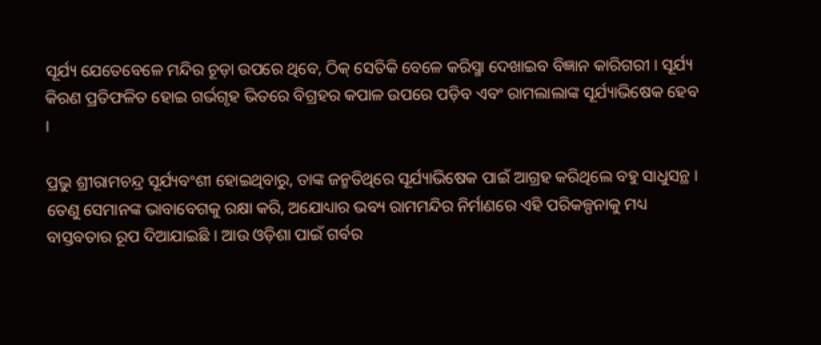ସୂର୍ଯ୍ୟ ଯେତେବେଳେ ମନ୍ଦିର ଚୂଡ଼ା ଉପରେ ଥିବେ, ଠିକ୍ ସେତିକି ବେଳେ କରିସ୍ମା ଦେଖାଇବ ବିଜ୍ଞାନ କାରିଗରୀ । ସୂର୍ଯ୍ୟ କିରଣ ପ୍ରତିଫଳିତ ହୋଇ ଗର୍ଭଗୃହ ଭିତରେ ବିଗ୍ରହର କପାଳ ଉପରେ ପଡ଼ିବ ଏବଂ ରାମଲାଲାଙ୍କ ସୂର୍ଯ୍ୟାଭିଷେକ ହେବ ।

ପ୍ରଭୁ ଶ୍ରୀରାମଚନ୍ଦ୍ର ସୂର୍ଯ୍ୟବଂଶୀ ହୋଇଥିବାରୁ, ତାଙ୍କ ଜନ୍ମତିଥିରେ ସୂର୍ଯ୍ୟାଭିଷେକ ପାଇଁ ଆଗ୍ରହ କରିଥିଲେ ବହୁ ସାଧୁସନ୍ଥ । ତେଣୁ ସେମାନଙ୍କ ଭାବାବେଗକୁ ରକ୍ଷା କରି, ଅଯୋଧ୍ୟାର ଭବ୍ୟ ରାମମନ୍ଦିର ନିର୍ମାଣରେ ଏହି ପରିକଳ୍ପନାକୁ ମଧ୍ୟ ବାସ୍ତବତାର ରୂପ ଦିଆଯାଇଛି । ଆଉ ଓଡ଼ିଶା ପାଇଁ ଗର୍ବର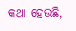କଥା ହେଉଛି,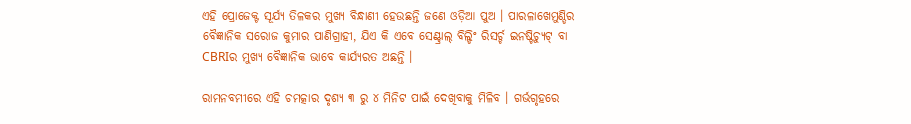ଏହି ପ୍ରୋଜେକ୍ଟ ସୂର୍ଯ୍ୟ ତିଳକର ମୁଖ୍ୟ ବିନ୍ଧାଣୀ ହେଉଛନ୍ତି ଜଣେ ଓଡ଼ିଆ ପୁଅ । ପାରଳାଖେମୁଣ୍ଡିର ବୈଜ୍ଞାନିକ ସରୋଜ କୁମାର ପାଣିଗ୍ରାହୀ, ଯିଏ କି ଏବେ ସେଣ୍ଟ୍ରାଲ୍ ବିଲ୍ଡିଂ ରିସର୍ଚ୍ଚ ଇନଷ୍ଟିଚ୍ୟୁଟ୍ ବା CBRIର ମୁଖ୍ୟ ବୈଜ୍ଞାନିକ ଭାବେ କାର୍ଯ୍ୟରତ ଅଛନ୍ତି ।

ରାମନବମୀରେ ଏହି ଚମତ୍କାର ଦୃଶ୍ୟ ୩ ରୁ ୪ ମିନିଟ ପାଇଁ ଦେଖିବାକୁ ମିଳିବ । ଗର୍ଭଗୃହରେ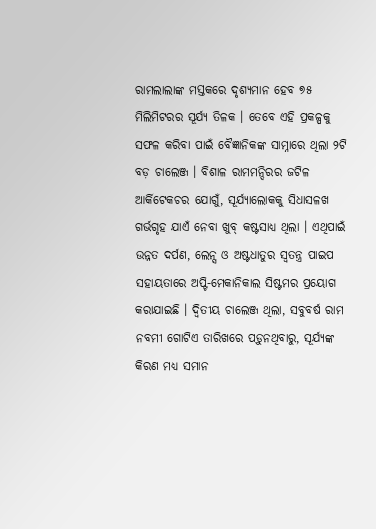ରାମଲାଲାଙ୍କ ମସ୍ତକରେ ଦୃଶ୍ୟମାନ ହେବ ୭୫ ମିଲିମିଟରର ସୂର୍ଯ୍ୟ ତିଳକ । ତେବେ ଏହି ପ୍ରକଳ୍ପକୁ ସଫଳ କରିବା ପାଇଁ ବୈଜ୍ଞାନିକଙ୍କ ସାମ୍ନାରେ ଥିଲା ୨ଟି ବଡ଼ ଚାଲେଞ୍ଜ । ବିଶାଳ ରାମମନ୍ଦିରର ଜଟିଳ ଆର୍କିଟେକଚର ଯୋଗୁଁ, ସୂର୍ଯ୍ୟାଲୋକକୁ ସିଧାସଳଖ ଗର୍ଭଗୃହ ଯାଏଁ ନେବା ଖୁବ୍ କଷ୍ଟସାଧ୍ୟ ଥିଲା । ଏଥିପାଇଁ ଉନ୍ନତ ଦର୍ପଣ, ଲେନ୍ସ ଓ ଅଷ୍ଟଧାତୁର ସ୍ବତନ୍ତ୍ର ପାଇପ ସହାୟତାରେ ଅପ୍ଟି-ମେକାନିକାଲ ସିଷ୍ଟମର ପ୍ରୟୋଗ କରାଯାଇଛି । ଦ୍ୱିତୀୟ ଚାଲେଞ୍ଜ ଥିଲା, ସବୁବର୍ଷ ରାମ ନବମୀ ଗୋଟିଏ ତାରିଖରେ ପଡ଼ୁନଥିବାରୁ, ସୂର୍ଯ୍ୟଙ୍କ କିରଣ ମଧ୍ୟ ସମାନ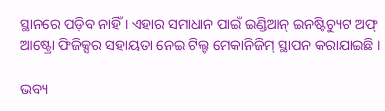ସ୍ଥାନରେ ପଡ଼ିବ ନାହିଁ । ଏହାର ସମାଧାନ ପାଇଁ ଇଣ୍ଡିଆନ୍ ଇନଷ୍ଟିଚ୍ୟୁଟ ଅଫ୍ ଆଷ୍ଟ୍ରୋ ଫିଜିକ୍ସର ସହାୟତା ନେଇ ଟିଲ୍ଟ ମେକାନିଜିମ୍ ସ୍ଥାପନ କରାଯାଇଛି ।

ଭବ୍ୟ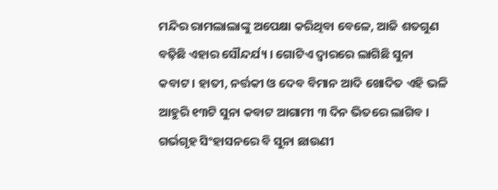ମନ୍ଦିର ରାମଲାଲାଙ୍କୁ ଅପେକ୍ଷା କରିଥିବା ବେଳେ, ଆଜି ଶତଗୁଣ ବଢ଼ିଛି ଏହାର ସୌନ୍ଦର୍ଯ୍ୟ । ଗୋଟିଏ ଦ୍ୱାରରେ ଲାଗିଛି ସୁନା କବାଟ। ହାତୀ, ନର୍ତ୍ତକୀ ଓ ଦେବ ବିମାନ ଆଦି ଖୋଦିତ ଏହି ଭଳି ଆହୁରି ୧୩ଟି ସୁନା କବାଟ ଆଗାମୀ ୩ ଦିନ ଭିତରେ ଲାଗିବ । ଗର୍ଭଗୃହ ସିଂହାସନରେ ବି ସୁନା ଛାଉଣୀ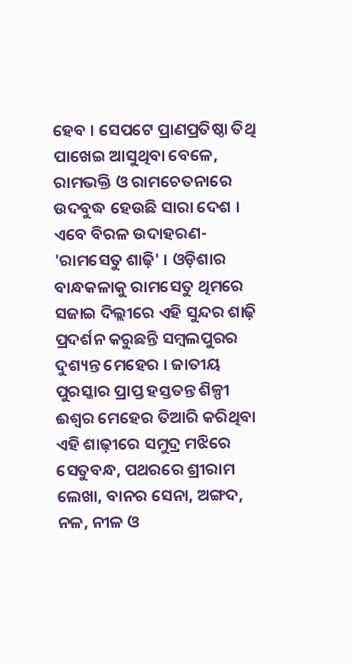ହେବ । ସେପଟେ ପ୍ରାଣପ୍ରତିଷ୍ଠା ତିଥି ପାଖେଇ ଆସୁଥିବା ବେଳେ, ରାମଭକ୍ତି ଓ ରାମଚେତନାରେ ଉଦବୁଦ୍ଧ ହେଉଛି ସାରା ଦେଶ । ଏବେ ବିରଳ ଉଦାହରଣ- 'ରାମସେତୁ ଶାଢ଼ି' । ଓଡ଼ିଶାର ବାନ୍ଧକଳାକୁ ରାମସେତୁ ଥିମରେ ସଜାଇ ଦିଲ୍ଲୀରେ ଏହି ସୁନ୍ଦର ଶାଢ଼ି ପ୍ରଦର୍ଶନ କରୁଛନ୍ତି ସମ୍ବଲପୁରର ଦୁଶ୍ୟନ୍ତ ମେହେର । ଜାତୀୟ ପୁରସ୍କାର ପ୍ରାପ୍ତ ହସ୍ତତନ୍ତ ଶିଳ୍ପୀ ଈଶ୍ବର ମେହେର ତିଆରି କରିଥିବା ଏହି ଶାଢ଼ୀରେ ସମୁଦ୍ର ମଝିରେ ସେତୁବନ୍ଧ, ପଥରରେ ଶ୍ରୀରାମ ଲେଖା, ବାନର ସେନା, ଅଙ୍ଗଦ, ନଳ, ନୀଳ ଓ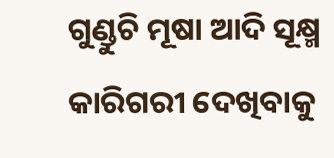ଗୁଣ୍ଡୁଚି ମୂଷା ଆଦି ସୂକ୍ଷ୍ମ କାରିଗରୀ ଦେଖିବାକୁ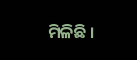ମିଳିଛି ।